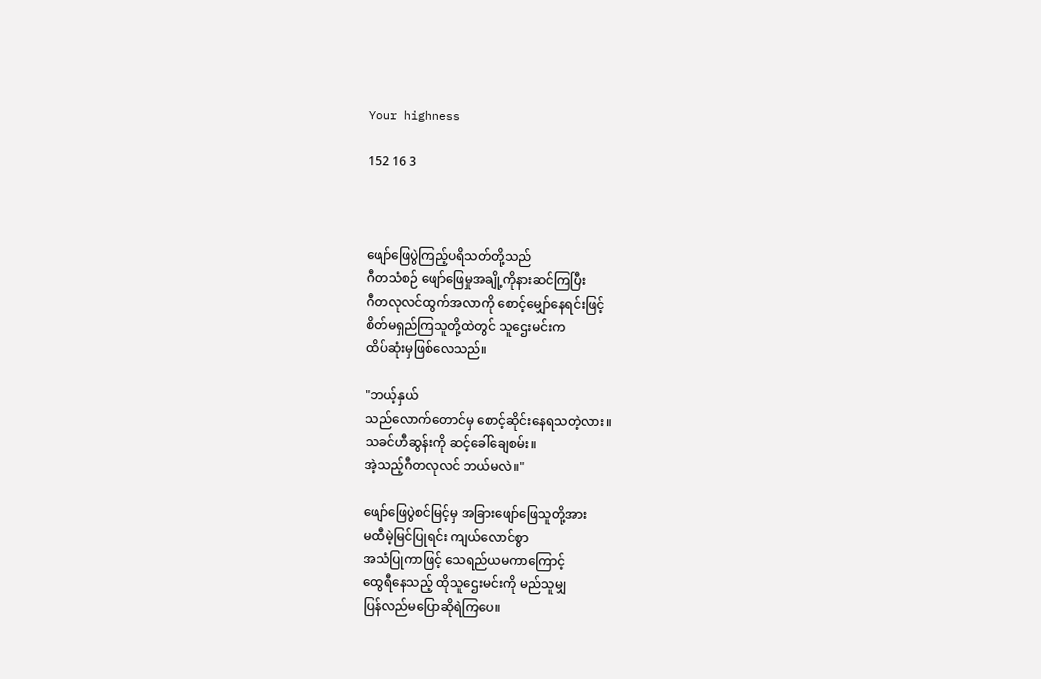Your highness

152 16 3



ဖျော်ဖြေပွဲကြည့်ပရိသတ်တို့သည်
ဂီတသံစဉ် ဖျော်ဖြေမှုအချို့ကိုနားဆင်ကြပြီး
ဂီတလုလင်ထွက်အလာကို စောင့်မျှော်နေရင်းဖြင့်
စိတ်မရှည်ကြသူတို့ထဲတွင် သူဌေးမင်းက
ထိပ်ဆုံးမှဖြစ်လေသည်။

"ဘယ့်နှယ်
သည်လောက်တောင်မှ စောင့်ဆိုင်းနေရသတဲ့လား။
သခင်ဟီဆွန်းကို ဆင့်ခေါ်ချေစမ်း။
အဲ့သည့်ဂီတလုလင် ဘယ်မလဲ။"

ဖျော်ဖြေပွဲစင်မြင့်မှ အခြားဖျော်ဖြေသူတို့အား
မထီမဲ့မြင်ပြုရင်း ကျယ်လောင်စွာ
အသံပြုကာဖြင့် သေရည်ယမကာကြောင့်
ထွေရီနေသည့် ထိုသူဌေးမင်းကို မည်သူမျှ
ပြန်လည်မပြောဆိုရဲကြပေ။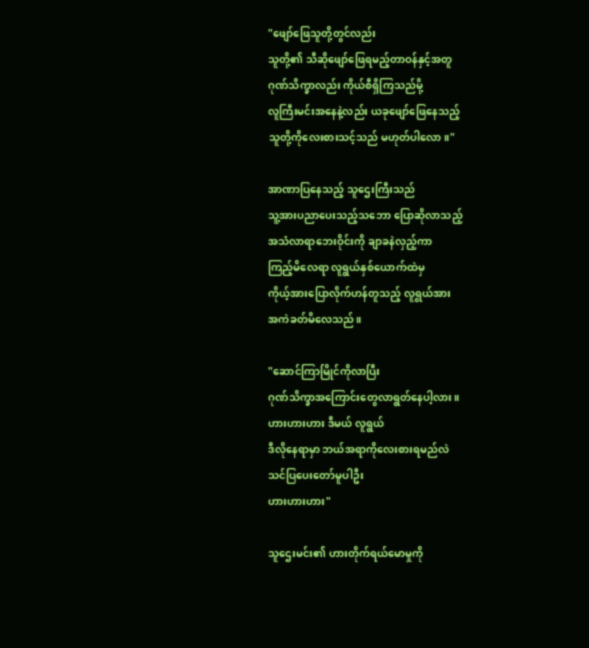"ဖျော်ဖြေသူတို့တွင်လည်း
သူတို့၏ သီဆိုဖျော်ဖြေရမည့်တာဝန်နှင့်အတူ
ဂုဏ်သိက္ခာလည်း ကိုယ်စီရှိကြသည်မို့
လူကြီးမင်းအနေနဲ့လည်း ယခုဖျော်ဖြေနေသည့်
သူတို့ကိုလေးစားသင့်သည် မဟုတ်ပါလော။"

အာဏာပြနေသည့် သူဌေးကြီးသည်
သူ့အားပညာပေးသည့်သဘော ပြောဆိုလာသည့်
အသံလာရာဘေးဝိုင်းကို ချာခနဲလှည့်ကာ
ကြည့်မိလေရာ လူရွယ်နှစ်ယောက်ထဲမှ
ကိုယ့်အားပြောလိုက်ဟန်တူသည့် လူရွယ်အား
အကဲခတ်မိလေသည်။

"ဆောင်ကြာမြိုင်ကိုလာပြီး
ဂုဏ်သိက္ခာအကြောင်းတွေလာရွတ်နေပါ့လား။
ဟားဟားဟား ဒီမယ် လူရွယ်
ဒီလိုနေရာမှာ ဘယ်အရာကိုလေးစားရမည်လဲ
သင်ပြပေးတော်မူပါဦး
ဟားဟားဟား"

သူဌေးမင်း၏ ဟားတိုက်ရယ်မောမှုကို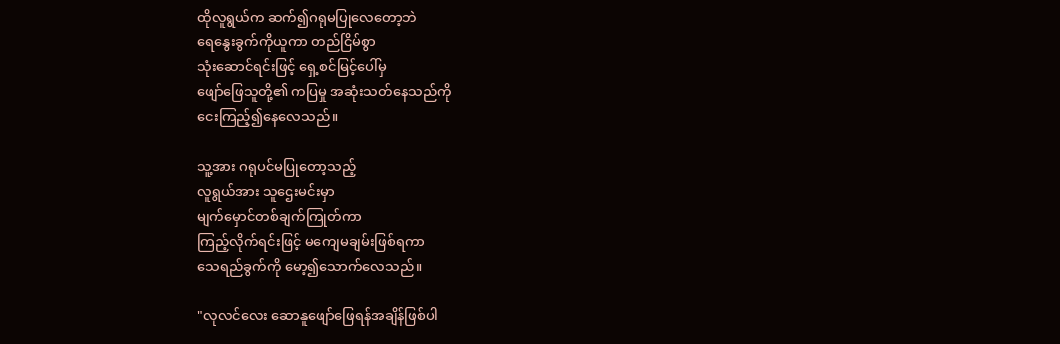ထိုလူရွယ်က ဆက်၍ဂရုမပြုလေတော့ဘဲ
ရေနွေးခွက်ကိုယူကာ တည်ငြိမ်စွာ
သုံးဆောင်ရင်းဖြင့် ရှေ့စင်မြင့်ပေါ်မှ
ဖျော်ဖြေသူတို့၏ ကပြမှု အဆုံးသတ်နေသည်ကို
ငေးကြည့်၍နေလေသည်။

သူ့အား ဂရုပင်မပြုတော့သည့်
လူရွယ်အား သူဌေးမင်းမှာ
မျက်မှောင်တစ်ချက်ကြုတ်ကာ
ကြည့်လိုက်ရင်းဖြင့် မကျေမချမ်းဖြစ်ရကာ
သေရည်ခွက်ကို မော့၍သောက်လေသည်။

"လုလင်လေး ဆောနူဖျော်ဖြေရန်အချိန်ဖြစ်ပါ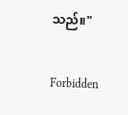သည်။"

Forbidden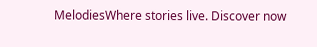MelodiesWhere stories live. Discover now